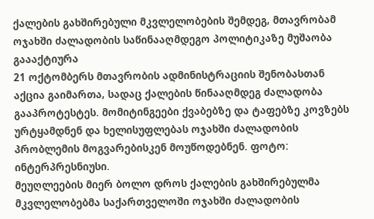ქალების გახშირებული მკვლელობების შემდეგ, მთავრობამ ოჯახში ძალადობის საწინააღმდეგო პოლიტიკაზე მუშაობა გაააქტიურა
21 ოქტომბერს მთავრობის ადმინისტრაციის შენობასთან აქცია გაიმართა, სადაც ქალების წინააღმდეგ ძალადობა გააპროტესტეს. მომიტინგეები ქვაბებზე და ტაფებზე კოვზებს ურტყამდნენ და ხელისუფლებას ოჯახში ძალადობის პრობლემის მოგვარებისკენ მოუწოდებნენ. ფოტო: ინტერპრესნიუსი.
მეუღლეების მიერ ბოლო დროს ქალების გახშირებულმა მკვლელობებმა საქართველოში ოჯახში ძალადობის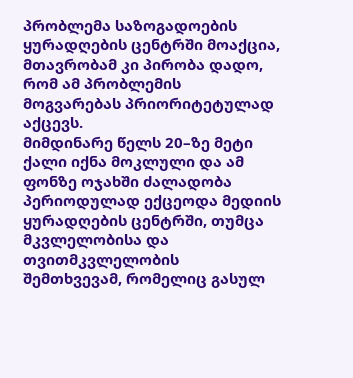პრობლემა საზოგადოების ყურადღების ცენტრში მოაქცია, მთავრობამ კი პირობა დადო, რომ ამ პრობლემის მოგვარებას პრიორიტეტულად აქცევს.
მიმდინარე წელს 20–ზე მეტი ქალი იქნა მოკლული და ამ ფონზე ოჯახში ძალადობა პერიოდულად ექცეოდა მედიის ყურადღების ცენტრში, თუმცა მკვლელობისა და თვითმკვლელობის შემთხვევამ, რომელიც გასულ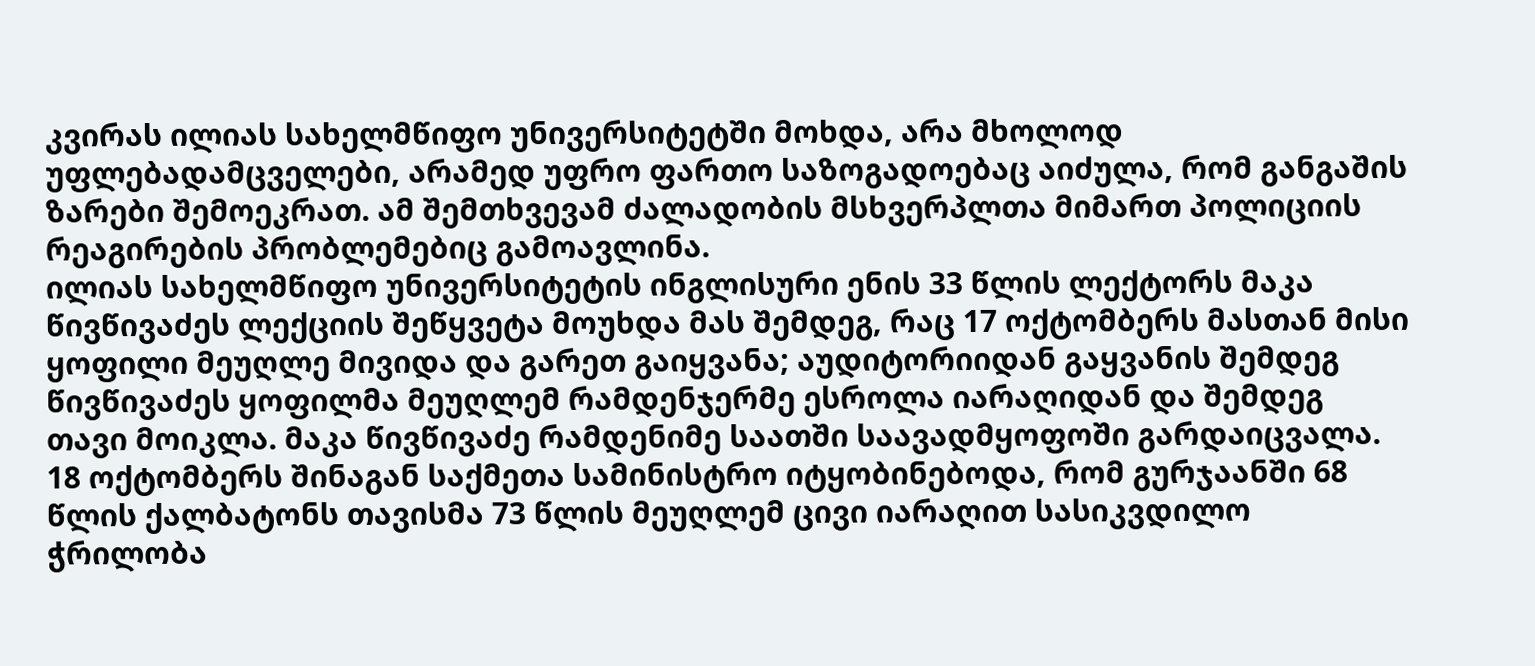კვირას ილიას სახელმწიფო უნივერსიტეტში მოხდა, არა მხოლოდ უფლებადამცველები, არამედ უფრო ფართო საზოგადოებაც აიძულა, რომ განგაშის ზარები შემოეკრათ. ამ შემთხვევამ ძალადობის მსხვერპლთა მიმართ პოლიციის რეაგირების პრობლემებიც გამოავლინა.
ილიას სახელმწიფო უნივერსიტეტის ინგლისური ენის 33 წლის ლექტორს მაკა წივწივაძეს ლექციის შეწყვეტა მოუხდა მას შემდეგ, რაც 17 ოქტომბერს მასთან მისი ყოფილი მეუღლე მივიდა და გარეთ გაიყვანა; აუდიტორიიდან გაყვანის შემდეგ წივწივაძეს ყოფილმა მეუღლემ რამდენჯერმე ესროლა იარაღიდან და შემდეგ თავი მოიკლა. მაკა წივწივაძე რამდენიმე საათში საავადმყოფოში გარდაიცვალა.
18 ოქტომბერს შინაგან საქმეთა სამინისტრო იტყობინებოდა, რომ გურჯაანში 68 წლის ქალბატონს თავისმა 73 წლის მეუღლემ ცივი იარაღით სასიკვდილო ჭრილობა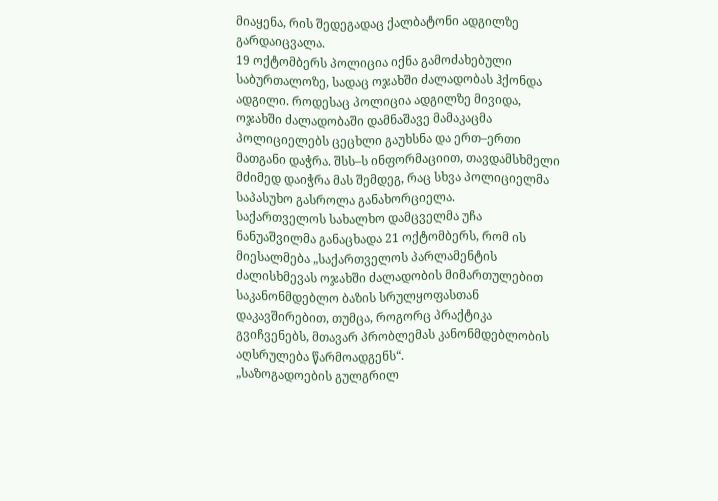მიაყენა, რის შედეგადაც ქალბატონი ადგილზე გარდაიცვალა.
19 ოქტომბერს პოლიცია იქნა გამოძახებული საბურთალოზე, სადაც ოჯახში ძალადობას ჰქონდა ადგილი. როდესაც პოლიცია ადგილზე მივიდა, ოჯახში ძალადობაში დამნაშავე მამაკაცმა პოლიციელებს ცეცხლი გაუხსნა და ერთ–ერთი მათგანი დაჭრა. შსს–ს ინფორმაციით, თავდამსხმელი მძიმედ დაიჭრა მას შემდეგ, რაც სხვა პოლიციელმა საპასუხო გასროლა განახორციელა.
საქართველოს სახალხო დამცველმა უჩა ნანუაშვილმა განაცხადა 21 ოქტომბერს, რომ ის მიესალმება „საქართველოს პარლამენტის ძალისხმევას ოჯახში ძალადობის მიმართულებით საკანონმდებლო ბაზის სრულყოფასთან დაკავშირებით, თუმცა, როგორც პრაქტიკა გვიჩვენებს, მთავარ პრობლემას კანონმდებლობის აღსრულება წარმოადგენს“.
„საზოგადოების გულგრილ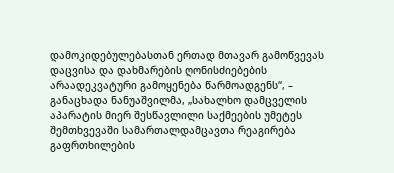დამოკიდებულებასთან ერთად მთავარ გამოწვევას დაცვისა და დახმარების ღონისძიებების არაადეკვატური გამოყენება წარმოადგენს“, – განაცხადა ნანუაშვილმა, „სახალხო დამცველის აპარატის მიერ შესწავლილი საქმეების უმეტეს შემთხვევაში სამართალდამცავთა რეაგირება გაფრთხილების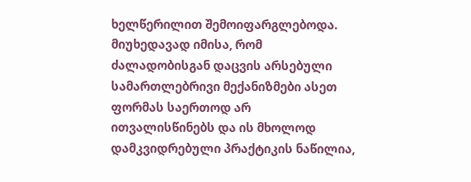ხელწერილით შემოიფარგლებოდა. მიუხედავად იმისა, რომ ძალადობისგან დაცვის არსებული სამართლებრივი მექანიზმები ასეთ ფორმას საერთოდ არ ითვალისწინებს და ის მხოლოდ დამკვიდრებული პრაქტიკის ნაწილია,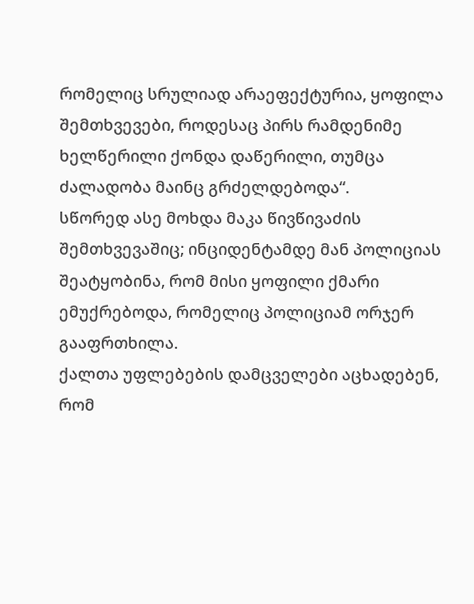რომელიც სრულიად არაეფექტურია, ყოფილა შემთხვევები, როდესაც პირს რამდენიმე ხელწერილი ქონდა დაწერილი, თუმცა ძალადობა მაინც გრძელდებოდა“.
სწორედ ასე მოხდა მაკა წივწივაძის შემთხვევაშიც; ინციდენტამდე მან პოლიციას შეატყობინა, რომ მისი ყოფილი ქმარი ემუქრებოდა, რომელიც პოლიციამ ორჯერ გააფრთხილა.
ქალთა უფლებების დამცველები აცხადებენ, რომ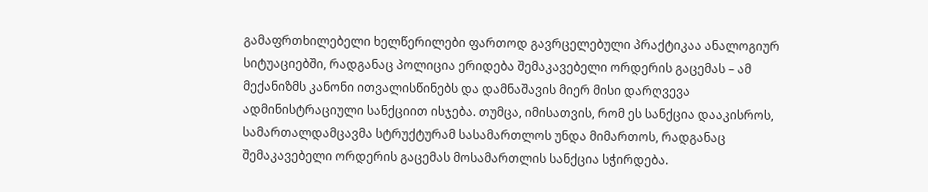გამაფრთხილებელი ხელწერილები ფართოდ გავრცელებული პრაქტიკაა ანალოგიურ სიტუაციებში, რადგანაც პოლიცია ერიდება შემაკავებელი ორდერის გაცემას – ამ მექანიზმს კანონი ითვალისწინებს და დამნაშავის მიერ მისი დარღვევა ადმინისტრაციული სანქციით ისჯება. თუმცა, იმისათვის, რომ ეს სანქცია დააკისროს, სამართალდამცავმა სტრუქტურამ სასამართლოს უნდა მიმართოს, რადგანაც შემაკავებელი ორდერის გაცემას მოსამართლის სანქცია სჭირდება.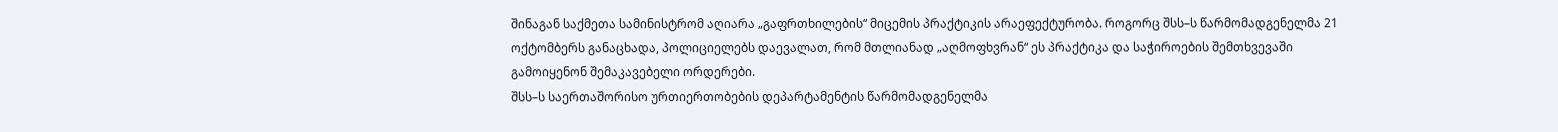შინაგან საქმეთა სამინისტრომ აღიარა „გაფრთხილების“ მიცემის პრაქტიკის არაეფექტურობა. როგორც შსს–ს წარმომადგენელმა 21 ოქტომბერს განაცხადა, პოლიციელებს დაევალათ, რომ მთლიანად „აღმოფხვრან“ ეს პრაქტიკა და საჭიროების შემთხვევაში გამოიყენონ შემაკავებელი ორდერები.
შსს–ს საერთაშორისო ურთიერთობების დეპარტამენტის წარმომადგენელმა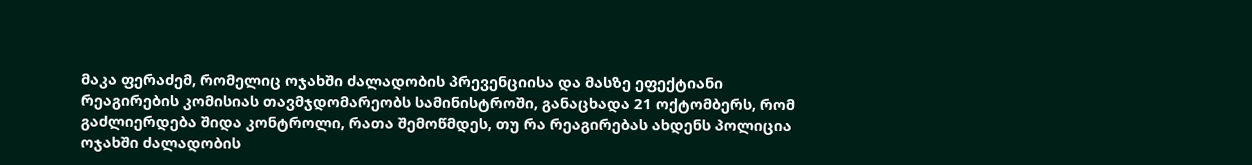მაკა ფერაძემ, რომელიც ოჯახში ძალადობის პრევენციისა და მასზე ეფექტიანი რეაგირების კომისიას თავმჯდომარეობს სამინისტროში, განაცხადა 21 ოქტომბერს, რომ გაძლიერდება შიდა კონტროლი, რათა შემოწმდეს, თუ რა რეაგირებას ახდენს პოლიცია ოჯახში ძალადობის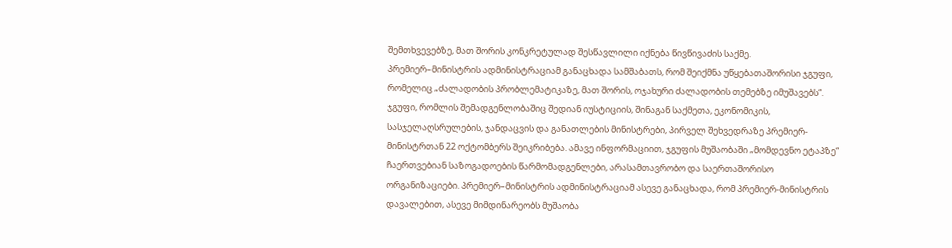შემთხვევებზე, მათ შორის კონკრეტულად შესწავლილი იქნება წივწივაძის საქმე.
პრემიერ–მინისტრის ადმინისტრაციამ განაცხადა სამშაბათს, რომ შეიქმნა უწყებათაშორისი ჯგუფი, რომელიც „ძალადობის პრობლემატიკაზე, მათ შორის, ოჯახური ძალადობის თემებზე იმუშავებს“. ჯგუფი, რომლის შემადგენლობაშიც შედიან იუსტიციის, შინაგან საქმეთა, ეკონომიკის, სასჯელაღსრულების, ჯანდაცვის და განათლების მინისტრები, პირველ შეხვედრაზე პრემიერ-მინისტრთან 22 ოქტომბერს შეიკრიბება. ამავე ინფორმაციით, ჯგუფის მუშაობაში „მომდევნო ეტაპზე“ ჩაერთვებიან საზოგადოების წარმომადგენლები, არასამთავრობო და საერთაშორისო ორგანიზაციები. პრემიერ–მინისტრის ადმინისტრაციამ ასევე განაცხადა, რომ პრემიერ-მინისტრის დავალებით, ასევე მიმდინარეობს მუშაობა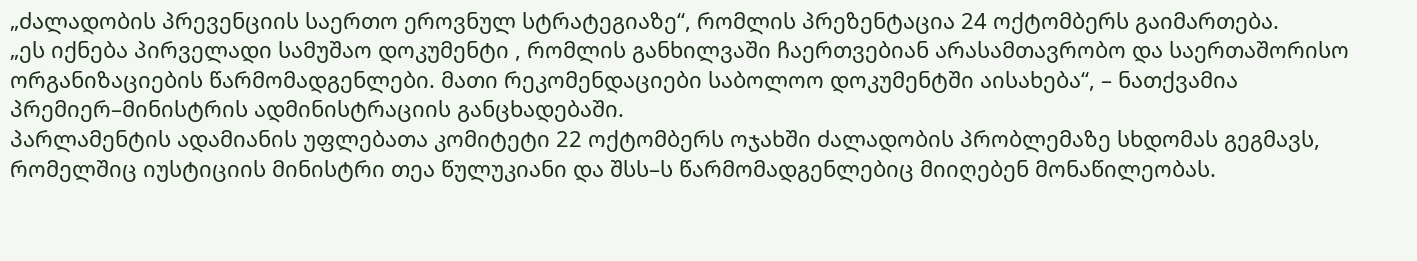„ძალადობის პრევენციის საერთო ეროვნულ სტრატეგიაზე“, რომლის პრეზენტაცია 24 ოქტომბერს გაიმართება.
„ეს იქნება პირველადი სამუშაო დოკუმენტი , რომლის განხილვაში ჩაერთვებიან არასამთავრობო და საერთაშორისო ორგანიზაციების წარმომადგენლები. მათი რეკომენდაციები საბოლოო დოკუმენტში აისახება“, – ნათქვამია პრემიერ–მინისტრის ადმინისტრაციის განცხადებაში.
პარლამენტის ადამიანის უფლებათა კომიტეტი 22 ოქტომბერს ოჯახში ძალადობის პრობლემაზე სხდომას გეგმავს, რომელშიც იუსტიციის მინისტრი თეა წულუკიანი და შსს–ს წარმომადგენლებიც მიიღებენ მონაწილეობას.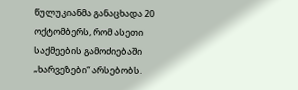წულუკიანმა განაცხადა 20 ოქტომბერს, რომ ასეთი საქმეების გამოძიებაში „ხარვეზები“ არსებობს.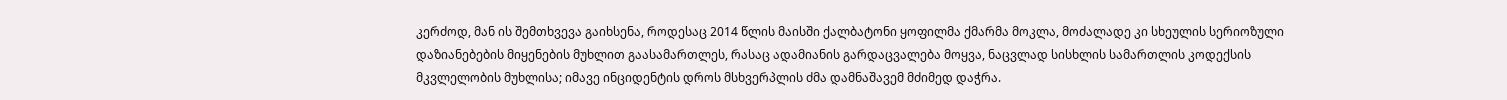კერძოდ, მან ის შემთხვევა გაიხსენა, როდესაც 2014 წლის მაისში ქალბატონი ყოფილმა ქმარმა მოკლა, მოძალადე კი სხეულის სერიოზული დაზიანებების მიყენების მუხლით გაასამართლეს, რასაც ადამიანის გარდაცვალება მოყვა, ნაცვლად სისხლის სამართლის კოდექსის მკვლელობის მუხლისა; იმავე ინციდენტის დროს მსხვერპლის ძმა დამნაშავემ მძიმედ დაჭრა.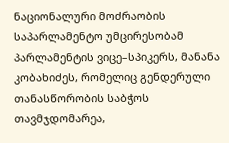ნაციონალური მოძრაობის საპარლამენტო უმცირესობამ პარლამენტის ვიცე–სპიკერს, მანანა კობახიძეს, რომელიც გენდერული თანასწორობის საბჭოს თავმჯდომარეა,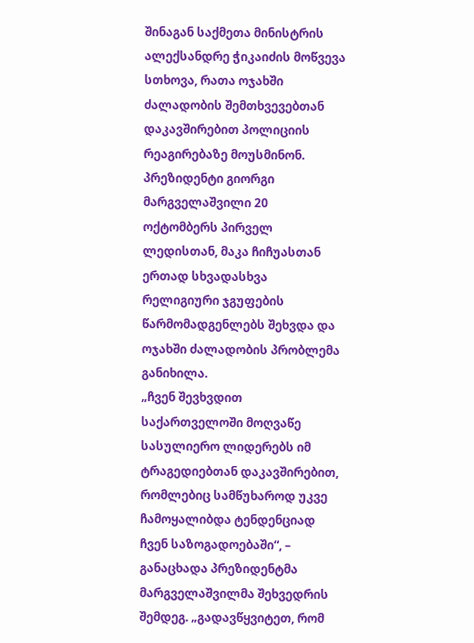შინაგან საქმეთა მინისტრის ალექსანდრე ჭიკაიძის მოწვევა სთხოვა, რათა ოჯახში ძალადობის შემთხვევებთან დაკავშირებით პოლიციის რეაგირებაზე მოუსმინონ.
პრეზიდენტი გიორგი მარგველაშვილი 20 ოქტომბერს პირველ ლედისთან, მაკა ჩიჩუასთან ერთად სხვადასხვა რელიგიური ჯგუფების წარმომადგენლებს შეხვდა და ოჯახში ძალადობის პრობლემა განიხილა.
„ჩვენ შევხვდით საქართველოში მოღვაწე სასულიერო ლიდერებს იმ ტრაგედიებთან დაკავშირებით, რომლებიც სამწუხაროდ უკვე ჩამოყალიბდა ტენდენციად ჩვენ საზოგადოებაში“, – განაცხადა პრეზიდენტმა მარგველაშვილმა შეხვედრის შემდეგ. „გადავწყვიტეთ, რომ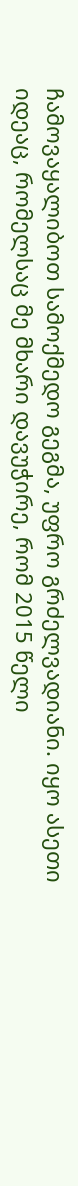ჩამოვაყალიბოთ სამოქმედო გეგმა, უფრო გრძელვადიანი. იყო ასეთი იდეაც, რომელსაც მე მხარი დავუჭირე, რომ 2015 წელი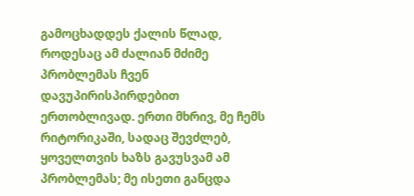გამოცხადდეს ქალის წლად, როდესაც ამ ძალიან მძიმე პრობლემას ჩვენ დავუპირისპირდებით ერთობლივად. ერთი მხრივ, მე ჩემს რიტორიკაში, სადაც შევძლებ, ყოველთვის ხაზს გავუსვამ ამ პრობლემას; მე ისეთი განცდა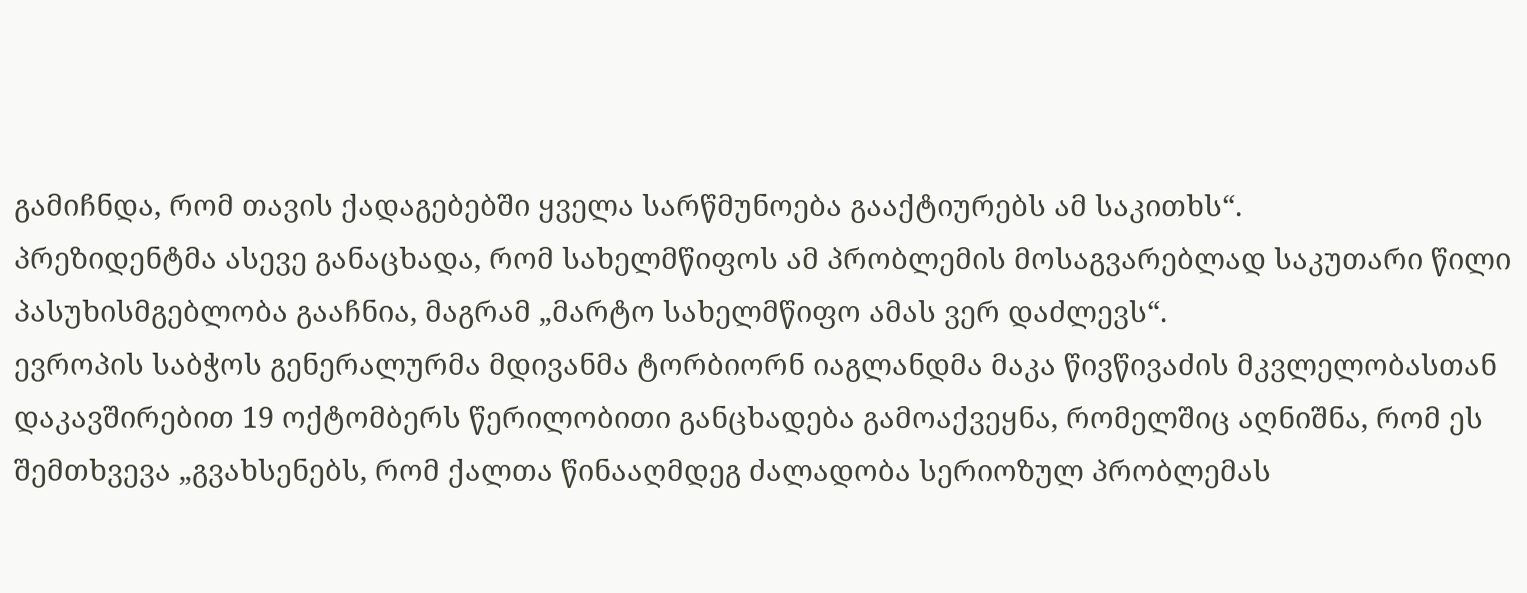გამიჩნდა, რომ თავის ქადაგებებში ყველა სარწმუნოება გააქტიურებს ამ საკითხს“.
პრეზიდენტმა ასევე განაცხადა, რომ სახელმწიფოს ამ პრობლემის მოსაგვარებლად საკუთარი წილი პასუხისმგებლობა გააჩნია, მაგრამ „მარტო სახელმწიფო ამას ვერ დაძლევს“.
ევროპის საბჭოს გენერალურმა მდივანმა ტორბიორნ იაგლანდმა მაკა წივწივაძის მკვლელობასთან დაკავშირებით 19 ოქტომბერს წერილობითი განცხადება გამოაქვეყნა, რომელშიც აღნიშნა, რომ ეს შემთხვევა „გვახსენებს, რომ ქალთა წინააღმდეგ ძალადობა სერიოზულ პრობლემას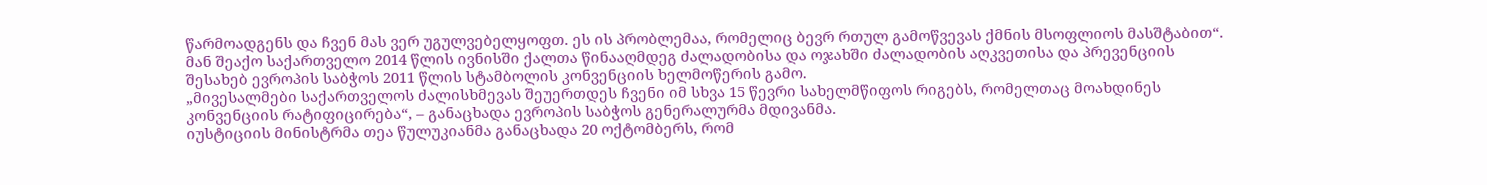წარმოადგენს და ჩვენ მას ვერ უგულვებელყოფთ. ეს ის პრობლემაა, რომელიც ბევრ რთულ გამოწვევას ქმნის მსოფლიოს მასშტაბით“.
მან შეაქო საქართველო 2014 წლის ივნისში ქალთა წინააღმდეგ ძალადობისა და ოჯახში ძალადობის აღკვეთისა და პრევენციის შესახებ ევროპის საბჭოს 2011 წლის სტამბოლის კონვენციის ხელმოწერის გამო.
„მივესალმები საქართველოს ძალისხმევას შეუერთდეს ჩვენი იმ სხვა 15 წევრი სახელმწიფოს რიგებს, რომელთაც მოახდინეს კონვენციის რატიფიცირება“, – განაცხადა ევროპის საბჭოს გენერალურმა მდივანმა.
იუსტიციის მინისტრმა თეა წულუკიანმა განაცხადა 20 ოქტომბერს, რომ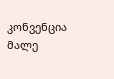კონვენცია მალე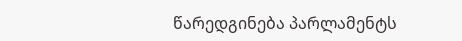წარედგინება პარლამენტს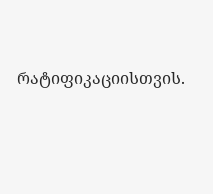რატიფიკაციისთვის.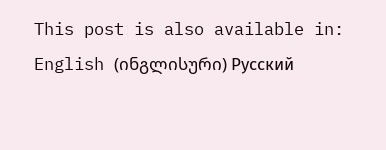This post is also available in: English (ინგლისური) Русский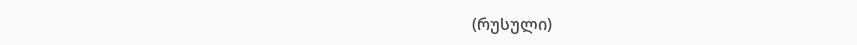(რუსული)